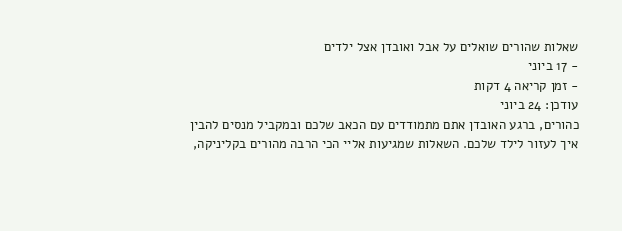שאלות שהורים שואלים על אבל ואובדן אצל ילדים
- 17 ביוני
- זמן קריאה 4 דקות
עודכן: 24 ביוני
כהורים, ברגע האובדן אתם מתמודדים עם הכאב שלכם ובמקביל מנסים להבין איך לעזור לילד שלכם. השאלות שמגיעות אליי הכי הרבה מהורים בקליניקה,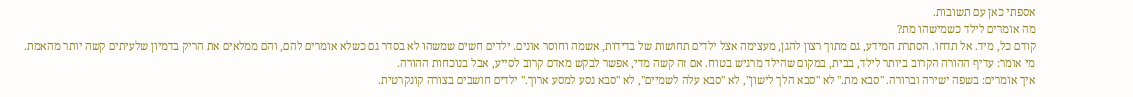אספתי כאן עם תשובות.
מה אומרים לילד כשמישהו מת?
קודם כל, מיד. אל תדחו. הסתרת המידע, גם מתוך רצון להגן, מעצימה אצל ילדים תחושות של בדידות, אשמה וחוסר אונים. ילדים חשים שמשהו לא בסדר גם כשלא אומרים להם, והם ממלאים את הריק בדמיון שלעיתים קשה יותר מהאמת.
מי אומר: עדיף ההורה הקרוב ביותר לילד, בבית, במקום שהילד מרגיש בטוח. אם זה קשה מדי, אפשר לבקש מאדם קרוב לסייע, אבל בנוכחות ההורה.
איך אומרים: בשפה ישירה וברורה. "סבא מת." לא "סבא הלך לישון", לא "סבא עלה לשמיים", לא "סבא נסע למסע ארוך." ילדים חושבים בצורה קונקרטית.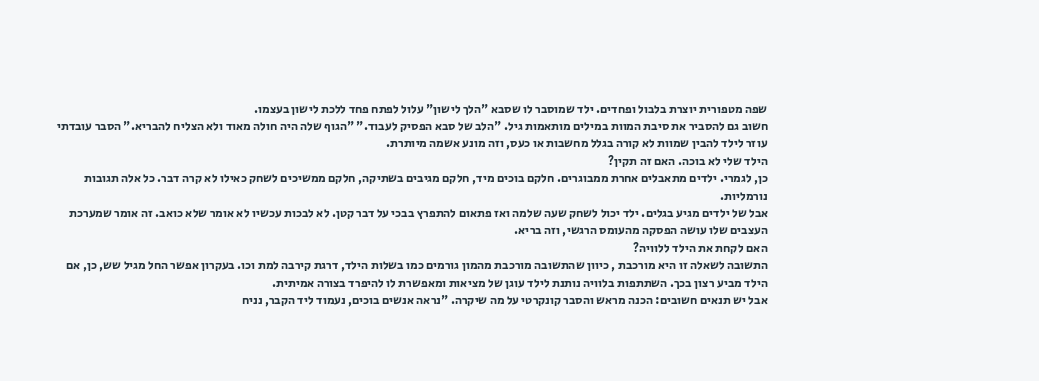שפה מטפורית יוצרת בלבול ופחדים. ילד שמוסבר לו שסבא "הלך לישון" עלול לפתח פחד ללכת לישון בעצמו.
חשוב גם להסביר את סיבת המוות במילים מותאמות גיל. "הלב של סבא הפסיק לעבוד." "הגוף שלה היה חולה מאוד ולא הצליח להבריא." הסבר עובדתי עוזר לילד להבין שמוות לא קורה בגלל מחשבות או כעס, וזה מונע אשמה מיותרת.
הילד שלי לא בוכה. האם זה תקין?
כן, לגמרי. ילדים מתאבלים אחרת ממבוגרים. חלקם בוכים מיד, חלקם מגיבים בשתיקה, חלקם ממשיכים לשחק כאילו לא קרה דבר. כל אלה תגובות נורמליות.
אבל של ילדים מגיע בגלים. ילד יכול לשחק שעה שלמה ואז פתאום להתפרץ בבכי על דבר קטן. לא לבכות עכשיו לא אומר שלא כואב. זה אומר שמערכת העצבים שלו עושה הפסקה מהעומס הרגשי, וזה בריא.
האם לקחת את הילד ללוויה?
התשובה לשאלה זו היא מורכבת , כיוון שהתשובה מורכבת מהמון גורמים כמו בשלות הילד, דרגת קירבה למת וכו. בעקרון אפשר החל מגיל שש, כן, אם הילד מביע רצון בכך. השתתפות בלוויה נותנת לילד עוגן של מציאות ומאפשרת לו להיפרד בצורה אמיתית.
אבל יש תנאים חשובים: הכנה מראש והסבר קונקרטי על מה שיקרה. "נראה אנשים בוכים, נעמוד ליד הקבר, נניח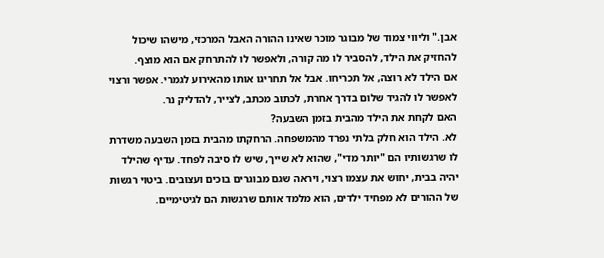אבן." וליווי צמוד של מבוגר מוכר שאינו ההורה האבל המרכזי, מישהו שיכול להחזיק את הילד, להסביר לו מה קורה, ולאפשר לו להתרחק אם הוא מוצף.
אם הילד לא רוצה, אל תכריחו. אבל אל תחריגו אותו מהאירוע לגמרי. אפשר ורצוי לאפשר לו להגיד שלום בדרך אחרת, לכתוב מכתב, לצייר, להדליק נר.
האם לקחת את הילד מהבית בזמן השבעה?
לא. הילד הוא חלק בלתי נפרד מהמשפחה. הרחקתו מהבית בזמן השבעה משדרת לו שרגשותיו הם "יותר מדי", שהוא לא שייך, שיש לו סיבה לפחד. עדיף שהילד יהיה בבית, יחוש את עצמו רצוי, ויראה שגם מבוגרים בוכים ועצובים. ביטוי רגשות של ההורים לא מפחיד ילדים, הוא מלמד אותם שרגשות הם לגיטימיים.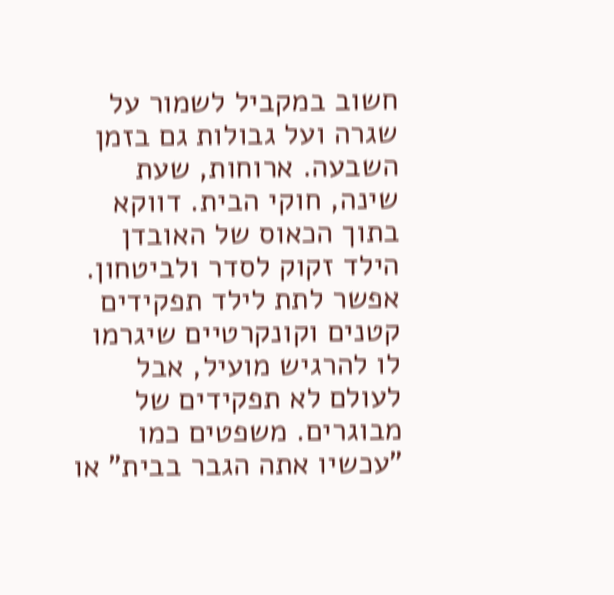חשוב במקביל לשמור על שגרה ועל גבולות גם בזמן השבעה. ארוחות, שעת שינה, חוקי הבית. דווקא בתוך הכאוס של האובדן הילד זקוק לסדר ולביטחון. אפשר לתת לילד תפקידים קטנים וקונקרטיים שיגרמו לו להרגיש מועיל, אבל לעולם לא תפקידים של מבוגרים. משפטים כמו "עכשיו אתה הגבר בבית" או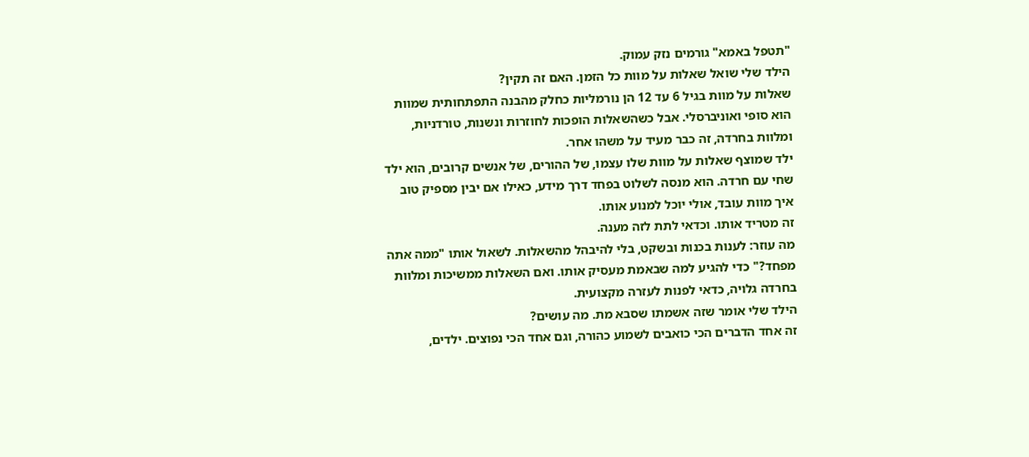"תטפל באמא" גורמים נזק עמוק.
הילד שלי שואל שאלות על מוות כל הזמן. האם זה תקין?
שאלות על מוות בגיל 6 עד 12 הן נורמליות כחלק מהבנה התפתחותית שמוות הוא סופי ואוניברסלי. אבל כשהשאלות הופכות לחוזרות ונשנות, טורדניות, ומלוות בחרדה, זה כבר מעיד על משהו אחר.
ילד שמוצף שאלות על מוות שלו עצמו, של ההורים, של אנשים קרובים, הוא ילד שחי עם חרדה. הוא מנסה לשלוט בפחד דרך מידע, כאילו אם יבין מספיק טוב איך מוות עובד, אולי יוכל למנוע אותו.
זה מטריד אותו. וכדאי לתת לזה מענה.
מה עוזר: לענות בכנות ובשקט, בלי להיבהל מהשאלות. לשאול אותו "ממה אתה מפחד?" כדי להגיע למה שבאמת מעסיק אותו. ואם השאלות ממשיכות ומלוות בחרדה גלויה, כדאי לפנות לעזרה מקצועית.
הילד שלי אומר שזה אשמתו שסבא מת. מה עושים?
זה אחד הדברים הכי כואבים לשמוע כהורה, וגם אחד הכי נפוצים. ילדים,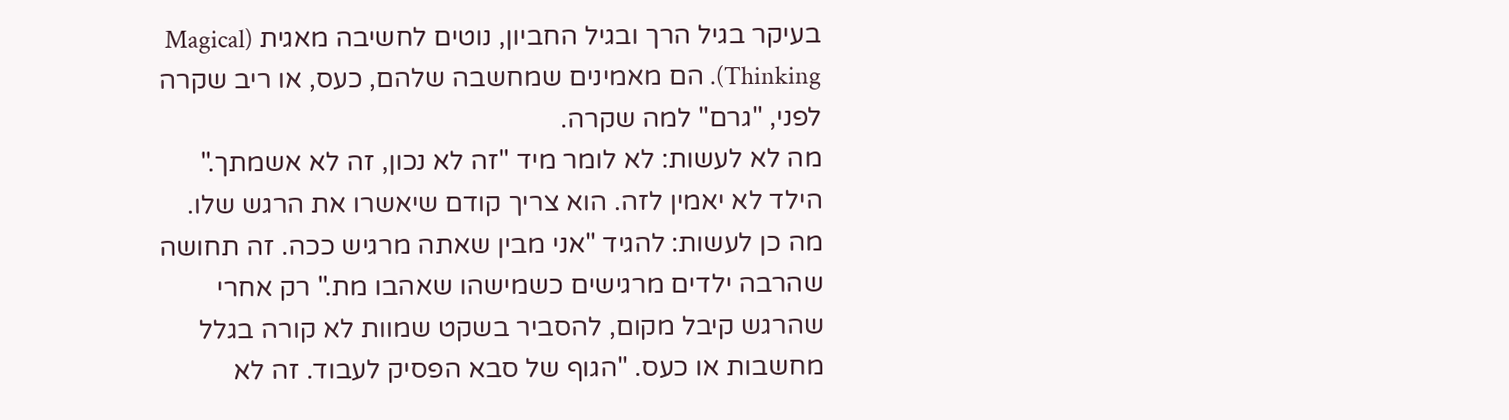בעיקר בגיל הרך ובגיל החביון, נוטים לחשיבה מאגית (Magical Thinking). הם מאמינים שמחשבה שלהם, כעס, או ריב שקרה לפני, "גרם" למה שקרה.
מה לא לעשות: לא לומר מיד "זה לא נכון, זה לא אשמתך." הילד לא יאמין לזה. הוא צריך קודם שיאשרו את הרגש שלו.
מה כן לעשות: להגיד "אני מבין שאתה מרגיש ככה. זה תחושה שהרבה ילדים מרגישים כשמישהו שאהבו מת." רק אחרי שהרגש קיבל מקום, להסביר בשקט שמוות לא קורה בגלל מחשבות או כעס. "הגוף של סבא הפסיק לעבוד. זה לא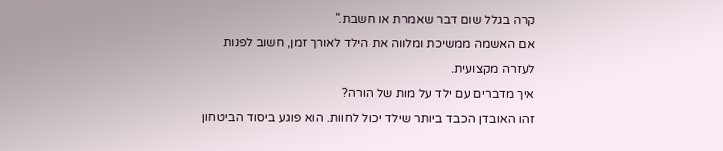קרה בגלל שום דבר שאמרת או חשבת."
אם האשמה ממשיכת ומלווה את הילד לאורך זמן, חשוב לפנות לעזרה מקצועית.
איך מדברים עם ילד על מות של הורה?
זהו האובדן הכבד ביותר שילד יכול לחוות. הוא פוגע ביסוד הביטחון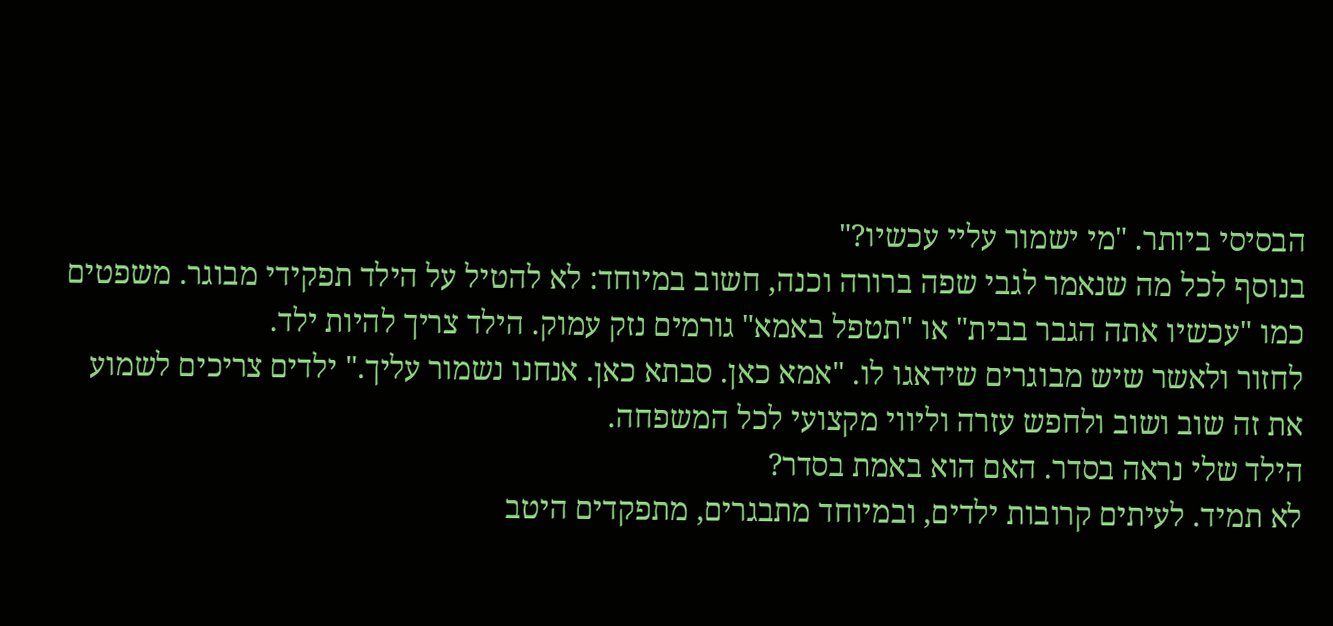הבסיסי ביותר. "מי ישמור עליי עכשיו?"
בנוסף לכל מה שנאמר לגבי שפה ברורה וכנה, חשוב במיוחד: לא להטיל על הילד תפקידי מבוגר. משפטים כמו "עכשיו אתה הגבר בבית" או "תטפל באמא" גורמים נזק עמוק. הילד צריך להיות ילד.
לחזור ולאשר שיש מבוגרים שידאגו לו. "אמא כאן. סבתא כאן. אנחנו נשמור עליך." ילדים צריכים לשמוע את זה שוב ושוב ולחפש עזרה וליווי מקצועי לכל המשפחה.
הילד שלי נראה בסדר. האם הוא באמת בסדר?
לא תמיד. לעיתים קרובות ילדים, ובמיוחד מתבגרים, מתפקדים היטב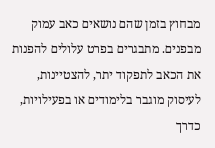מבחוץ בזמן שהם נושאים כאב עמוק מבפנים. מתבגרים בפרט עלולים להפנות את הכאב לתפקוד יתר, להצטיינות, לעיסוק מוגבר בלימודים או בפעילויות, כדרך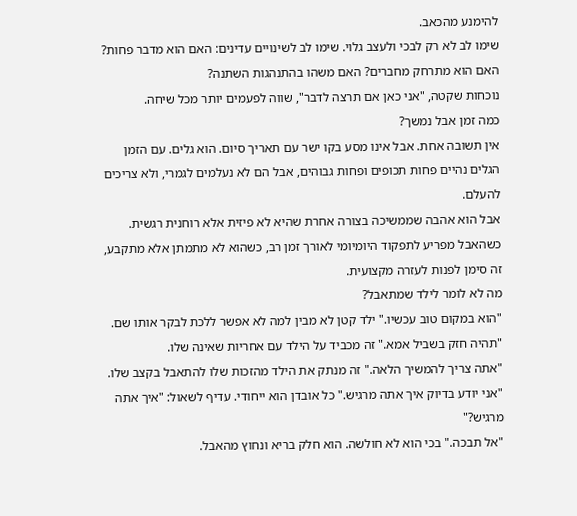להימנע מהכאב.
שימו לב לא רק לבכי ולעצב גלוי. שימו לב לשינויים עדינים: האם הוא מדבר פחות? האם הוא מתרחק מחברים? האם משהו בהתנהגות השתנה?
נוכחות שקטה, "אני כאן אם תרצה לדבר", שווה לפעמים יותר מכל שיחה.
כמה זמן אבל נמשך?
אין תשובה אחת. אבל אינו מסע בקו ישר עם תאריך סיום. הוא גלים. עם הזמן הגלים נהיים פחות תכופים ופחות גבוהים, אבל הם לא נעלמים לגמרי, ולא צריכים להעלם.
אבל הוא אהבה שממשיכה בצורה אחרת שהיא לא פיזית אלא רוחנית רגשית.
כשהאבל מפריע לתפקוד היומיומי לאורך זמן רב, כשהוא לא מתמתן אלא מתקבע, זה סימן לפנות לעזרה מקצועית.
מה לא לומר לילד שמתאבל?
"הוא במקום טוב עכשיו." ילד קטן לא מבין למה לא אפשר ללכת לבקר אותו שם.
"תהיה חזק בשביל אמא." זה מכביד על הילד עם אחריות שאינה שלו.
"אתה צריך להמשיך הלאה." זה מנתק את הילד מהזכות שלו להתאבל בקצב שלו.
"אני יודע בדיוק איך אתה מרגיש." כל אובדן הוא ייחודי. עדיף לשאול: "איך אתה מרגיש?"
"אל תבכה." בכי הוא לא חולשה. הוא חלק בריא ונחוץ מהאבל.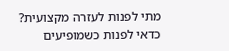מתי לפנות לעזרה מקצועית?
כדאי לפנות כשמופיעים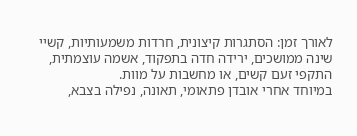לאורך זמן: הסתגרות קיצונית, חרדות משמעותיות, קשיי שינה ממושכים, ירידה חדה בתפקוד, אשמה עוצמתית, התקפי זעם קשים, או מחשבות על מוות.
במיוחד אחרי אובדן פתאומי, תאונה, נפילה בצבא,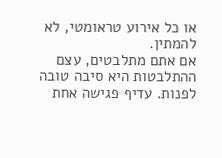או כל אירוע טראומטי, לא להמתין.
אם אתם מתלבטים, עצם ההתלבטות היא סיבה טובה לפנות. עדיף פגישה אחת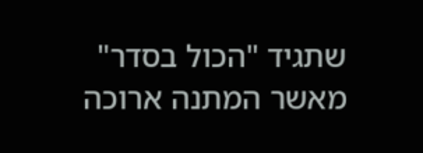שתגיד "הכול בסדר" מאשר המתנה ארוכה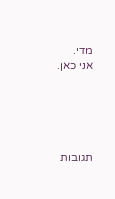מדי.
אני כאן.





תגובות